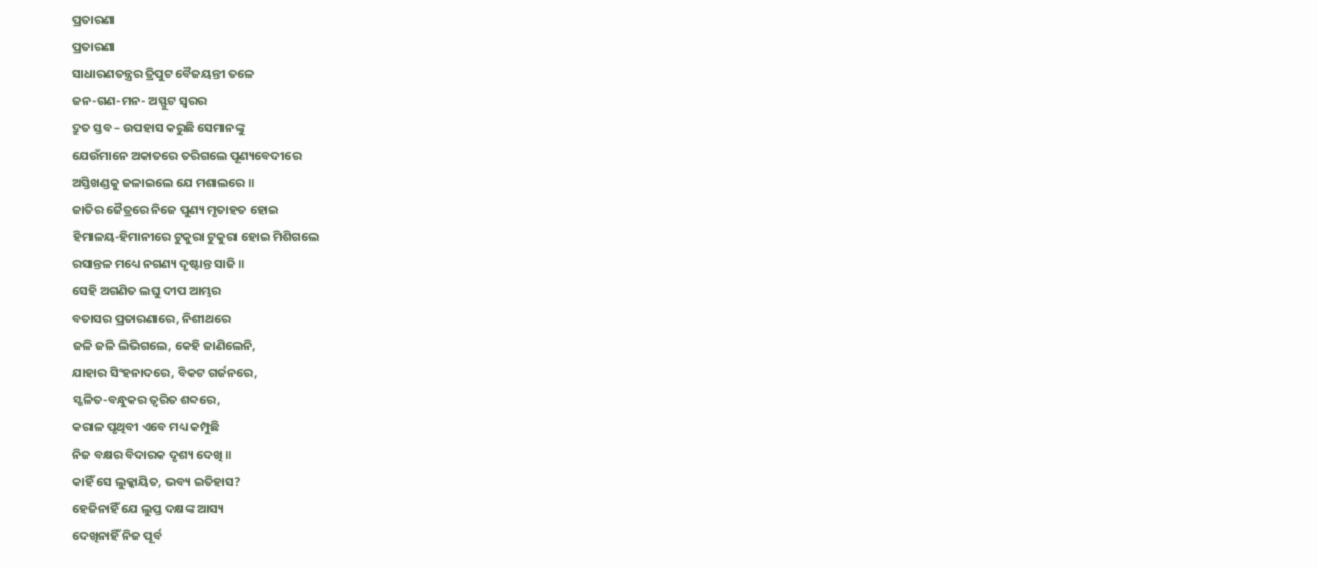ପ୍ରତାରଣା
ପ୍ରତାରଣା
ସାଧାରଣତନ୍ତ୍ରର ତ୍ରିପୁଟ ବୈଜୟନ୍ତୀ ତଳେ
ଜନ-ଗଣ-ମନ- ଅସ୍ଫୁଟ ସ୍ଵରର
ଦ୍ରୁତ ସ୍ତବ – ଉପହାସ କରୁଛି ସେମାନଙ୍କୁ
ଯେଉଁମାନେ ଅକାତରେ ତରିଗଲେ ପୂଣ୍ୟବେଦୀରେ
ଅସ୍ତିଖଣ୍ଡକୁ ଜଳାଇଲେ ଯେ ମଶାଲରେ ॥
ଜାତିର ଜୈତ୍ରରେ ନିଜେ ପୁଣ୍ୟ ମୃତାହତ ହୋଇ
ହିମାଳୟ-ହିମାନୀରେ ଟୁକୁରା ଟୁକୁରା ହୋଇ ମିଶିଗଲେ
ରସାନ୍ତଳ ମଧ୍ୟେ ନଗଣ୍ୟ ଦୃଷ୍ଟାନ୍ତ ସାଜି ॥
ସେହି ଅଗଣିତ ଲଘୁ ଦୀପ ଆମ୍ଭର
ବତାସର ପ୍ରତାରଣାରେ, ନିଶୀଥରେ
ଜଳି ଜଳି ଲିଭିଗଲେ, କେହି ଜାଣିଲେନି,
ଯାହାର ସିଂହନାଦରେ, ବିକଟ ଗର୍ଜନରେ,
ସ୍ଖଳିତ-ବନ୍ଧୁକର ତ୍ଵରିତ ଶବ୍ଦରେ,
କରାଳ ପୃଥିବୀ ଏବେ ମଧ୍ୟ କମ୍ପୁଛି
ନିଜ ବକ୍ଷର ବିଦାରକ ଦୃଶ୍ୟ ଦେଖି ॥
କାହିଁ ସେ ଲୁକ୍କାୟିତ, ଭବ୍ୟ ଇତିହାସ?
ହେଜିନାହିଁ ଯେ ଲୁପ୍ତ ଦକ୍ଷଙ୍କ ଆସ୍ୟ
ଦେଖିନାହିଁ ନିଜ ପୂର୍ବ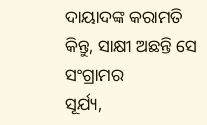ଦାୟାଦଙ୍କ କରାମତି
କିନ୍ତୁ, ସାକ୍ଷୀ ଅଛନ୍ତି ସେ ସଂଗ୍ରାମର
ସୂର୍ଯ୍ୟ,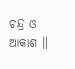ଚନ୍ଦ୍ର ଓ ଆକାଶ ॥